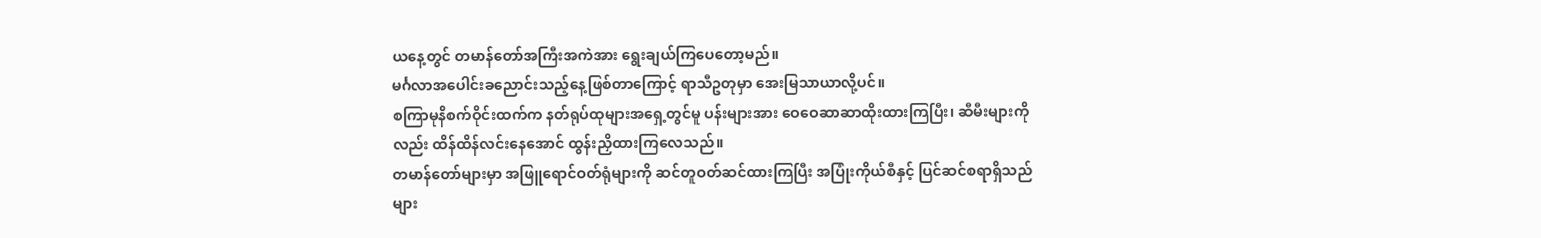ယနေ့တွင် တမာန်တော်အကြီးအကဲအား ရွေးချယ်ကြပေတော့မည်။
မင်္ဂလာအပေါင်းခညောင်းသည့်နေ့ဖြစ်တာကြောင့် ရာသီဥတုမှာ အေးမြသာယာလို့ပင်။
စကြာမုနိစက်ဝိုင်းထက်က နတ်ရုပ်ထုများအရှေ့တွင်မူ ပန်းများအား ဝေဝေဆာဆာထိုးထားကြပြီး၊ ဆီမီးများကိုလည်း ထိန်ထိန်လင်းနေအောင် ထွန်းညှိထားကြလေသည်။
တမာန်တော်များမှာ အဖြူရောင်ဝတ်ရုံများကို ဆင်တူဝတ်ဆင်ထားကြပြီး အပြုံးကိုယ်စီနှင့် ပြင်ဆင်စရာရှိသည်များ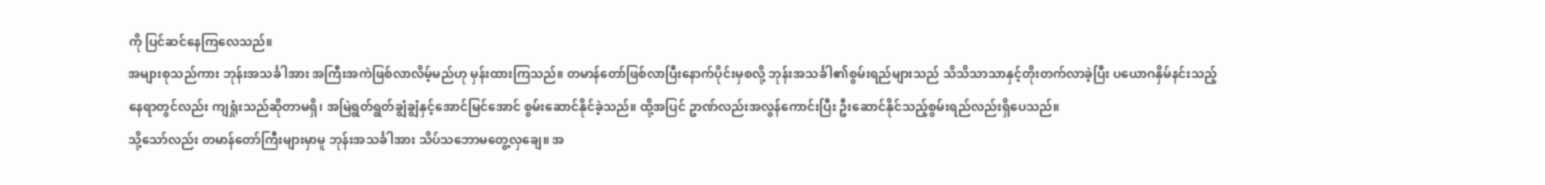ကို ပြင်ဆင်နေကြလေသည်။
အများစုသည်ကား ဘုန်းအသင်္ခါအား အကြီးအကဲဖြစ်လာလိမ့်မည်ဟု မှန်းထားကြသည်။ တမာန်တော်ဖြစ်လာပြီးနောက်ပိုင်းမှစလို့ ဘုန်းအသင်္ခါ၏စွမ်းရည်များသည် သိသိသာသာနှင့်တိုးတက်လာခဲ့ပြီး ပယောဂနှိမ်နင်းသည့်နေရာတွင်လည်း ကျရှုံးသည်ဆိုတာမရှိ၊ အမြဲရွတ်ရွတ်ချွံချွံနှင့်အောင်မြင်အောင် စွမ်းဆောင်နိုင်ခဲ့သည်။ ထို့အပြင် ဥာဏ်လည်းအလွန်ကောင်းပြီး ဦးဆောင်နိုင်သည့်စွမ်းရည်လည်းရှိပေသည်။
သို့သော်လည်း တမာန်တော်ကြီးများမှာမူ ဘုန်းအသင်္ခါအား သိပ်သဘောမတွေ့လှချေ။ အ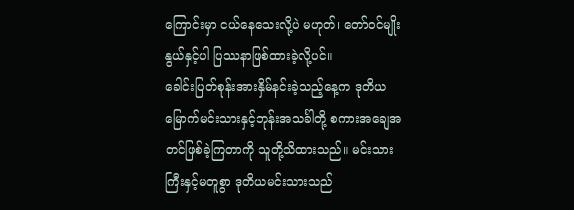ကြောင်းမှာ ငယ်နေသေးလို့ပဲ မဟုတ်၊ တော်ဝင်မျိုးနွယ်နှင့်ပါ ပြဿနာဖြစ်ထားခဲ့လို့ပင်။
ခေါင်းပြတ်စုန်းအားနှိမ်နင်းခဲ့သည့်နေ့က ဒုတိယမြောက်မင်းသားနှင့်ဘုန်းအသင်္ခါတို့ စကားအချေအတင်ဖြစ်ခဲ့ကြတာကို သူတို့သိထားသည်။ မင်းသားကြီးနှင့်မတူစွာ ဒုတိယမင်းသားသည်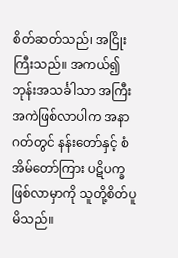စိတ်ဆတ်သည်၊ အငြိုးကြီးသည်။ အကယ်၍ ဘုန်းအသင်္ခါသာ အကြီးအကဲဖြစ်လာပါက အနာဂတ်တွင် နန်းတော်နှင့် စံအိမ်တော်ကြား ပဋိပက္ခဖြစ်လာမှာကို သူတို့စိတ်ပူမိသည်။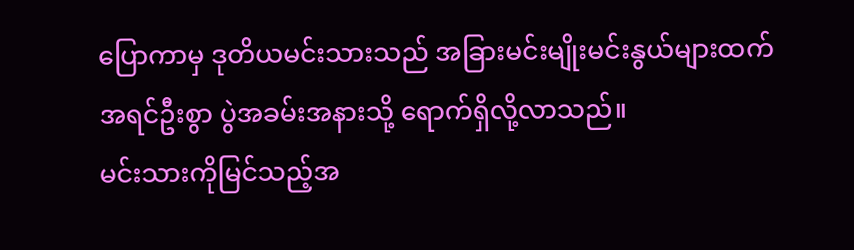ပြောကာမှ ဒုတိယမင်းသားသည် အခြားမင်းမျိုးမင်းနွယ်များထက်အရင်ဦးစွာ ပွဲအခမ်းအနားသို့ ရောက်ရှိလို့လာသည်။
မင်းသားကိုမြင်သည့်အ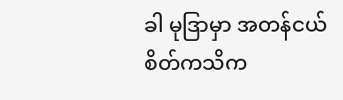ခါ မုဒြာမှာ အတန်ငယ်စိတ်ကသိက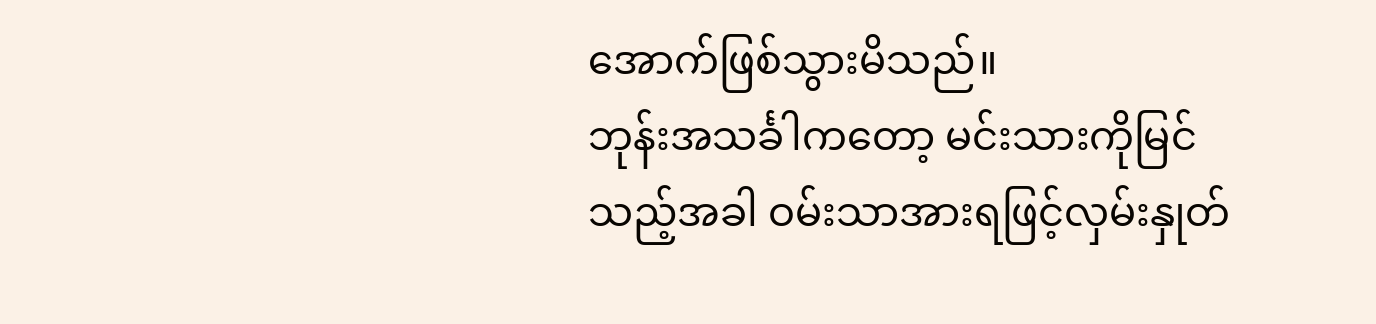အောက်ဖြစ်သွားမိသည်။
ဘုန်းအသင်္ခါကတော့ မင်းသားကိုမြင်သည့်အခါ ဝမ်းသာအားရဖြင့်လှမ်းနှုတ်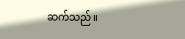ဆက်သည်။